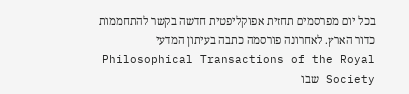בכל יום מפרסמים תחזית אפוקליפטית חדשה בקשר להתחממות כדור הארץ. לאחרונה פורסמה כתבה בעיתון המדעי Philosophical Transactions of the Royal Society שבו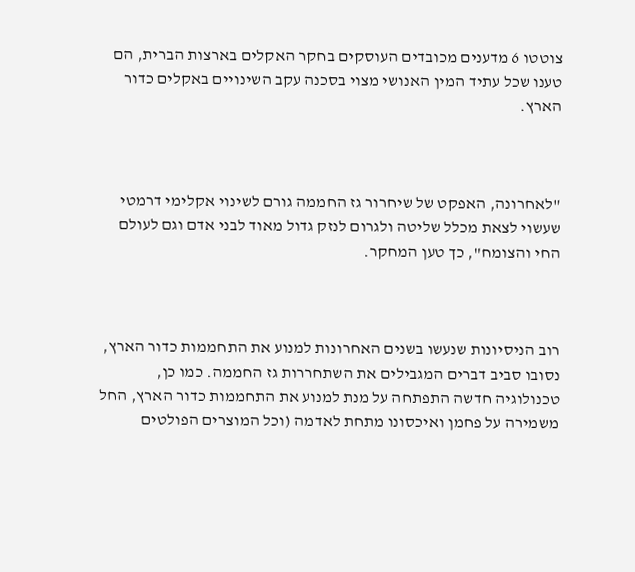צוטטו 6 מדענים מכובדים העוסקים בחקר האקלים בארצות הברית, הם טענו שכל עתיד המין האנושי מצוי בסכנה עקב השינויים באקלים כדור הארץ.



"לאחרונה, האפקט של שיחרור גז החממה גורם לשינוי אקלימי דרמטי שעשוי לצאת מכלל שליטה ולגרום לנזק גדול מאוד לבני אדם וגם לעולם החי והצומח", כך טען המחקר.



רוב הניסיונות שנעשו בשנים האחרונות למנוע את התחממות כדור הארץ, נסובו סביב דברים המגבילים את השתחררות גז החממה. כמו כן, טכנולוגיה חדשה התפתחה על מנת למנוע את התחממות כדור הארץ, החל משמירה על פחמן ואיכסונו מתחת לאדמה (וכל המוצרים הפולטים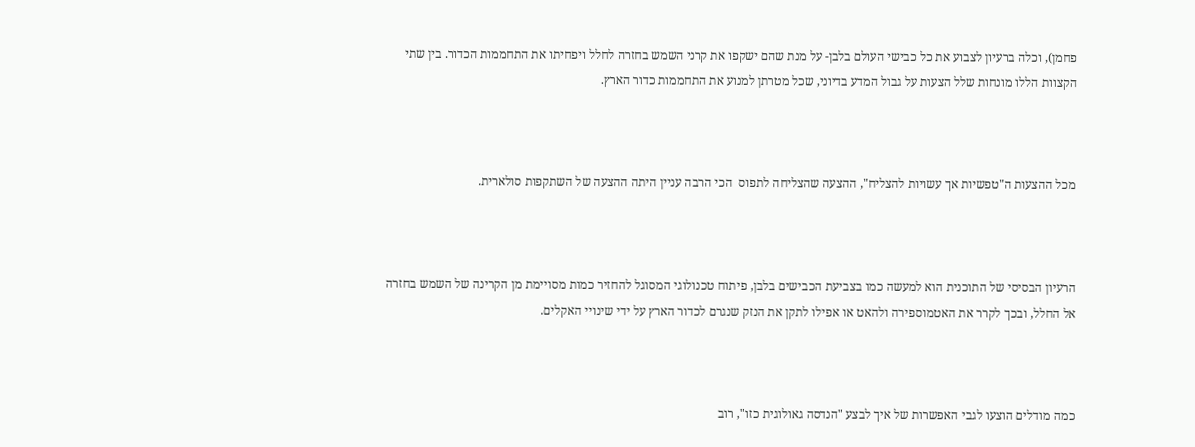פחמן), וכלה ברעיון לצבוע את כל כבישי העולם בלבן- על מנת שהם ישקפו את קרני השמש בחזרה לחלל ויפחיתו את התחממות הכדור. בין שתי הקצוות הללו מונחות שלל הצעות על גבול המדע בדיוני, שכל מטרתן למנוע את התחממות כדור הארץ.



מכל ההצעות ה"טפשיות אך עשויות להצליח", ההצעה שהצליחה לתפוס  הכי הרבה עניין היתה ההצעה של השתקפות סולארית.



הרעיון הבסיסי של התוכנית הוא למעשה כמו בצביעת הכבישים בלבן, פיתוח טכנולוגי המסוגל להחזיר כמות מסויימת מן הקרינה של השמש בחזרה אל החלל, ובכך לקרר את האטמוספירה ולהאט או אפילו לתקן את הנזק שנגרם לכדור הארץ על ידי שינויי האקלים.



כמה מודלים הוצעו לגבי האפשרות של איך לבצע "הנדסה גאולוגית כזו", רוב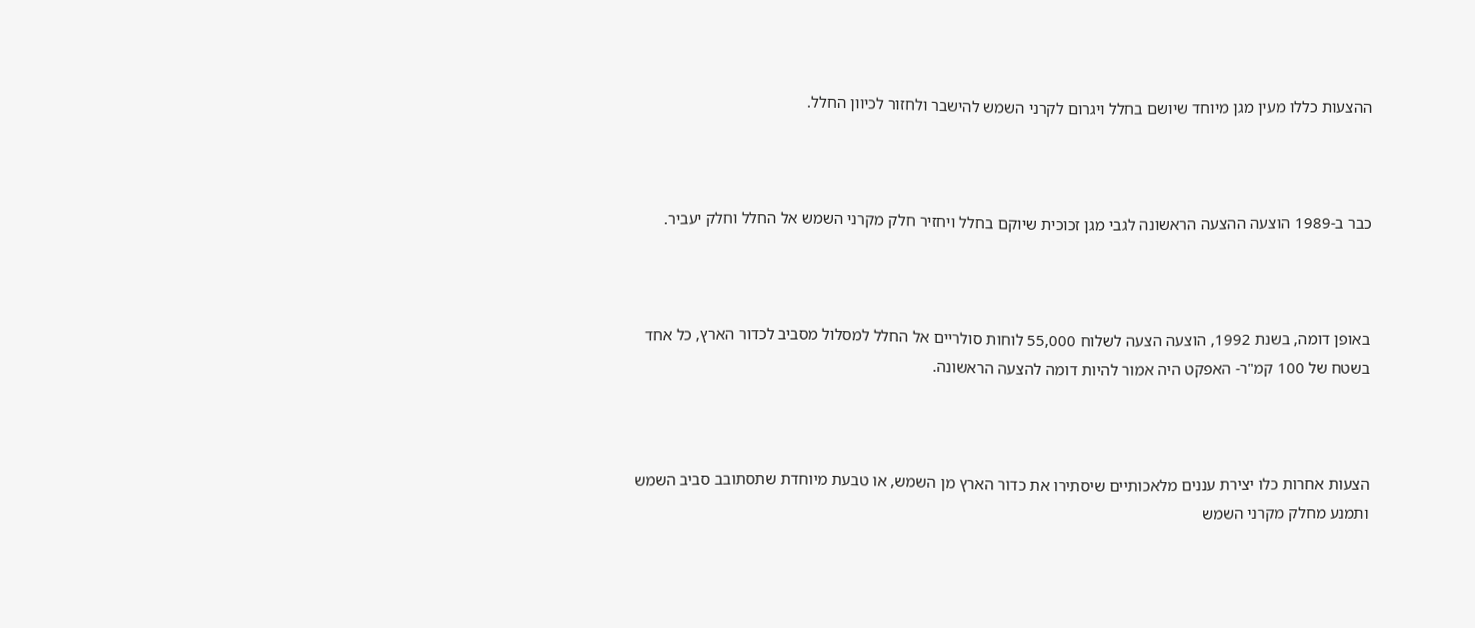ההצעות כללו מעין מגן מיוחד שיושם בחלל ויגרום לקרני השמש להישבר ולחזור לכיוון החלל.



כבר ב-1989 הוצעה ההצעה הראשונה לגבי מגן זכוכית שיוקם בחלל ויחזיר חלק מקרני השמש אל החלל וחלק יעביר.



באופן דומה, בשנת 1992, הוצעה הצעה לשלוח 55,000 לוחות סולריים אל החלל למסלול מסביב לכדור הארץ, כל אחד בשטח של 100 קמ"ר- האפקט היה אמור להיות דומה להצעה הראשונה.



הצעות אחרות כלו יצירת עננים מלאכותיים שיסתירו את כדור הארץ מן השמש, או טבעת מיוחדת שתסתובב סביב השמש ותמנע מחלק מקרני השמש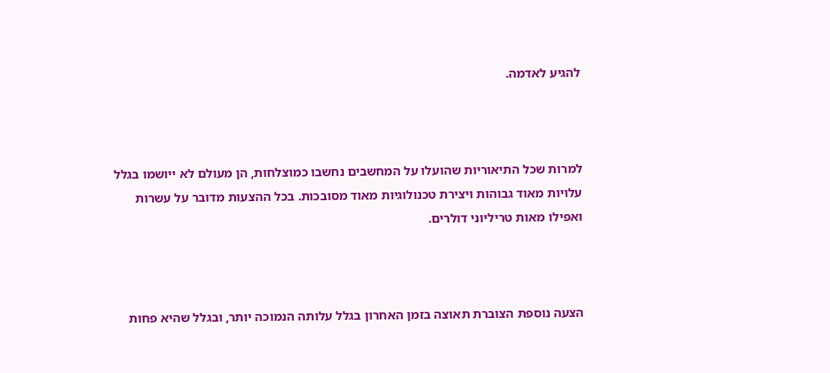להגיע לאדמה.



למרות שכל התיאוריות שהועלו על המחשבים נחשבו כמוצלחות, הן מעולם לא ייושמו בגלל עלויות מאוד גבוהות ויצירת טכנולוגיות מאוד מסובכות. בכל ההצעות מדובר על עשרות ואפילו מאות טריליוני דולרים.



הצעה נוספת הצוברת תאוצה בזמן האחרון בגלל עלותה הנמוכה יותר, ובגלל שהיא פחות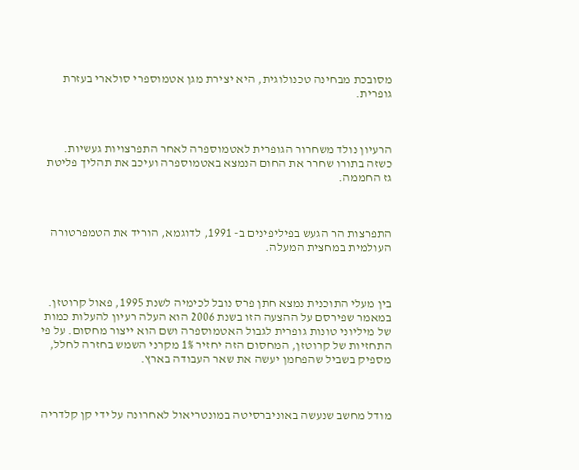מסובכת מבחינה טכנולוגית, היא יצירת מגן אטמוספרי סולארי בעזרת גופרית.



הרעיון נולד משחרור הגופרית לאטמוספרה לאחר התפרצויות געשיות. כשזה בתורו שחרר את החום הנמצא באטמוספרה ועיכב את תהליך פליטת גז החממה.



התפרצות הר הגעש בפיליפינים ב- 1991, לדוגמא, הוריד את הטמפרטורה העולמית במחצית המעלה.



בין מעלי התוכנית נמצא חתן פרס נובל לכימיה לשנת 1995, פאול קרוטזן. במאמר שפירסם על ההצעה הזו בשנת 2006 הוא העלה רעיון להעלות כמות של מיליוני טונות גופרית לגבול האטמוספרה ושם הוא ייצור מחסום. על פי התחזיות של קרוטזן, המחסום הזה יחזיר 1% מקרני השמש בחזרה לחלל, מספיק בשביל שהפחמן יעשה את שאר העבודה בארץ.



מודל מחשב שנעשה באוניברסיטה במונטריאול לאחרונה על ידי קן קלדריה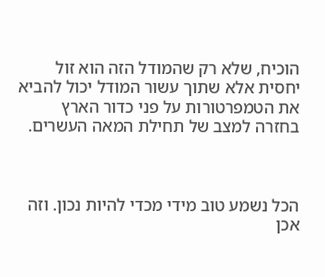הוכיח, שלא רק שהמודל הזה הוא זול יחסית אלא שתוך עשור המודל יכול להביא את הטמפרטורות על פני כדור הארץ בחזרה למצב של תחילת המאה העשרים.



הכל נשמע טוב מידי מכדי להיות נכון. וזה אכן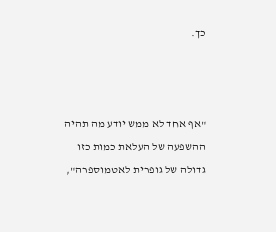כך.



"אף אחד לא ממש יודע מה תהיה ההשפעה של העלאת כמות כזו גדולה של גופרית לאטמוספרה",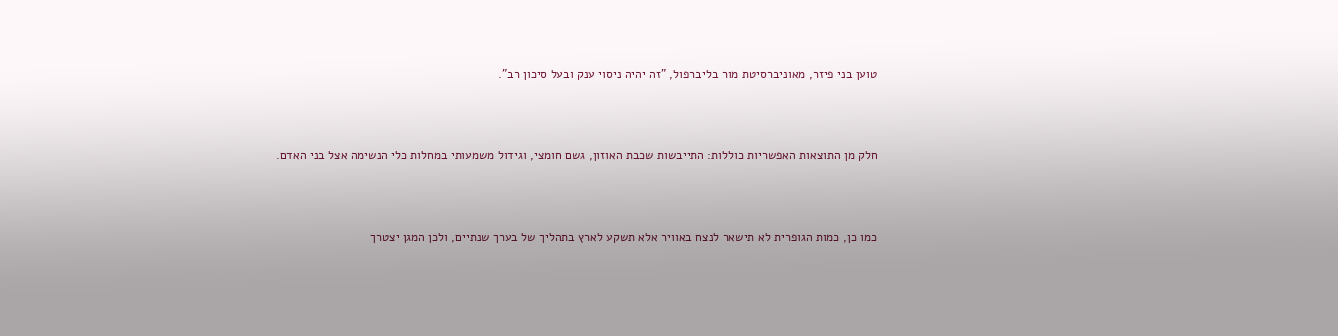טוען בני פיזר, מאוניברסיטת מור בליברפול, "זה יהיה ניסוי ענק ובעל סיכון רב".



חלק מן התוצאות האפשריות כוללות: התייבשות שכבת האוזון, גשם חומצי, וגידול משמעותי במחלות כלי הנשימה אצל בני האדם.



כמו כן, כמות הגופרית לא תישאר לנצח באוויר אלא תשקע לארץ בתהליך של בערך שנתיים, ולכן המגן יצטרך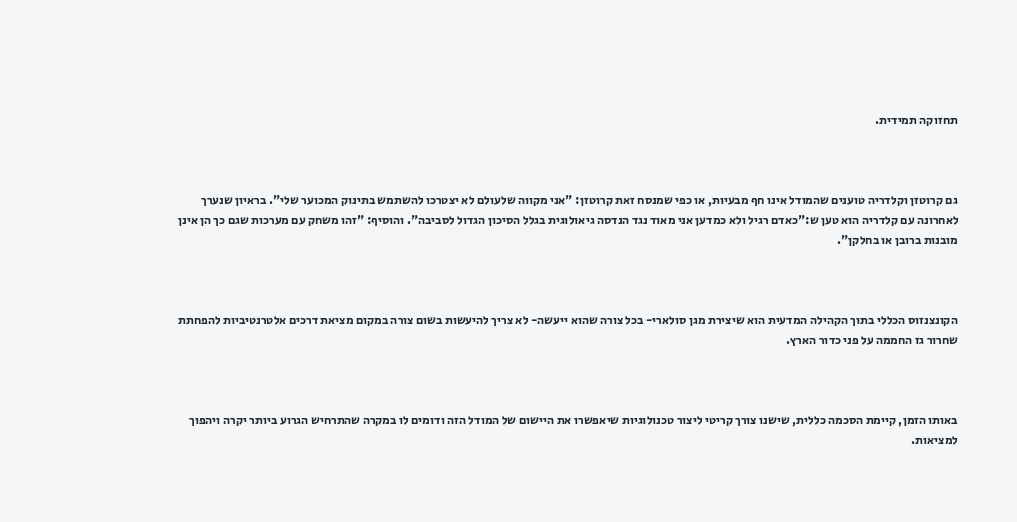תחזוקה תמידית.



גם קרוטזן וקלדריה טוענים שהמודל אינו חף מבעיות, או כפי שמנסח זאת קרוטזן: "אני מקווה שלעולם לא יצטרכו להשתמש בתינוק המכוער שלי". בראיון שנערך לאחרונה עם קלדריה הוא טען ש:"כאדם רגיל ולא כמדען אני מאוד נגד הנדסה גיאולוגית בגלל הסיכון הגדול לסביבה". והוסיף: "זהו משחק עם מערכות שגם כך הן אינן מובנות ברובן או בחלקן".



הקונצנזוס הכללי בתוך הקהילה המדעית הוא שיצירת מגן סולארי- בכל צורה שהוא ייעשה- לא צריך להיעשות בשום צורה במקום מציאת דרכים אלטרנטיביות להפחתת שחרור גז החממה על פני כדור הארץ.



באותו הזמן, קיימת הסכמה כללית, שישנו צורך קריטי ליצור טכנולוגיות שיאפשרו את היישום של המודל הזה ודומים לו במקרה שהתרחיש הגרוע ביותר יקרה ויהפוך למציאות.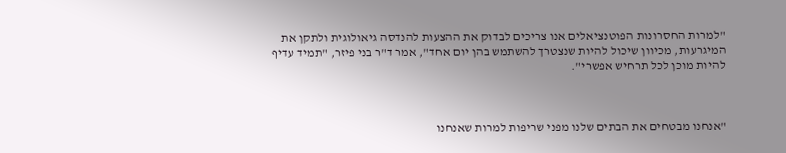"למרות החסרונות הפוטנציאלים אנו צריכים לבדוק את ההצעות להנדסה גיאולוגית ולתקן את המיגרעות, מכיוון שיכול להיות שנצטרך להשתמש בהן יום אחד", אמר ד"ר בני פיזר, "תמיד עדיף להיות מוכן לכל תרחיש אפשרי".



"אנחנו מבטחים את הבתים שלנו מפני שריפות למרות שאנחנו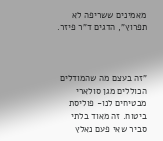מאמינים ששריפה לא תפרוץ", הדגים ד"ר פיזר.



"זה בעצם מה שהמודלים הכוללים מגן סולארי מבטיחים לנו- פוליסת ביטוח. זה מאוד בלתי סביר שאי פעם נאלץ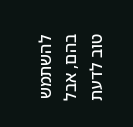להשתמש בהם, אבל טוב לדעת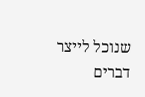שנוכל לייצר דברים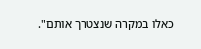כאלו במקרה שנצטרך אותם".